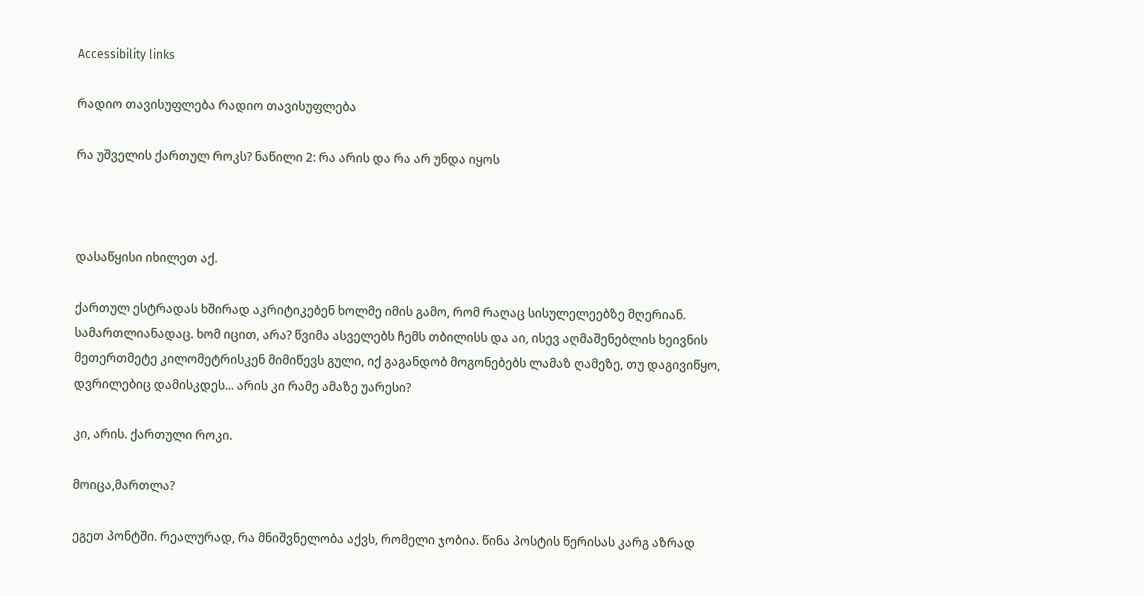Accessibility links

რადიო თავისუფლება რადიო თავისუფლება

რა უშველის ქართულ როკს? ნაწილი 2: რა არის და რა არ უნდა იყოს



დასაწყისი იხილეთ აქ.

ქართულ ესტრადას ხშირად აკრიტიკებენ ხოლმე იმის გამო, რომ რაღაც სისულელეებზე მღერიან. სამართლიანადაც. ხომ იცით, არა? წვიმა ასველებს ჩემს თბილისს და აი, ისევ აღმაშენებლის ხეივნის მეთერთმეტე კილომეტრისკენ მიმიწევს გული, იქ გაგანდობ მოგონებებს ლამაზ ღამეზე, თუ დაგივიწყო, დვრილებიც დამისკდეს... არის კი რამე ამაზე უარესი?

კი, არის. ქართული როკი.

მოიცა,მართლა?

ეგეთ პონტში. რეალურად, რა მნიშვნელობა აქვს, რომელი ჯობია. წინა პოსტის წერისას კარგ აზრად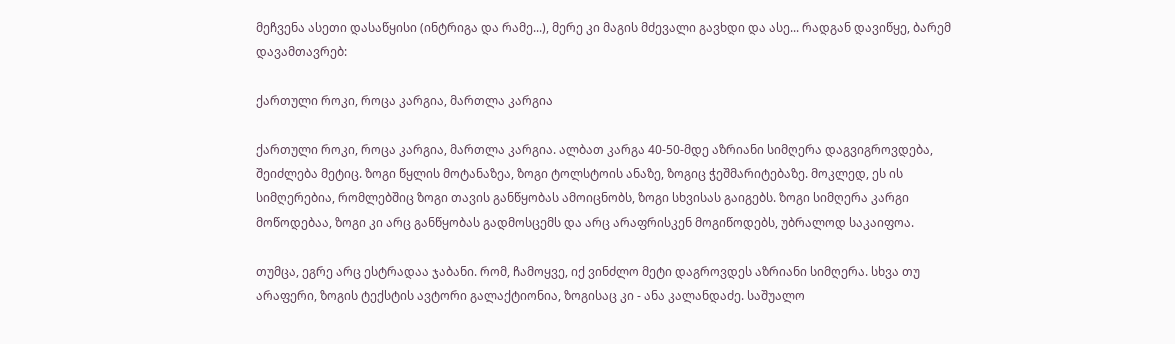მეჩვენა ასეთი დასაწყისი (ინტრიგა და რამე...), მერე კი მაგის მძევალი გავხდი და ასე... რადგან დავიწყე, ბარემ დავამთავრებ:

ქართული როკი, როცა კარგია, მართლა კარგია

ქართული როკი, როცა კარგია, მართლა კარგია. ალბათ კარგა 40-50-მდე აზრიანი სიმღერა დაგვიგროვდება, შეიძლება მეტიც. ზოგი წყლის მოტანაზეა, ზოგი ტოლსტოის ანაზე, ზოგიც ჭეშმარიტებაზე. მოკლედ, ეს ის სიმღერებია, რომლებშიც ზოგი თავის განწყობას ამოიცნობს, ზოგი სხვისას გაიგებს. ზოგი სიმღერა კარგი მოწოდებაა, ზოგი კი არც განწყობას გადმოსცემს და არც არაფრისკენ მოგიწოდებს, უბრალოდ საკაიფოა.

თუმცა, ეგრე არც ესტრადაა ჯაბანი. რომ, ჩამოყვე, იქ ვინძლო მეტი დაგროვდეს აზრიანი სიმღერა. სხვა თუ არაფერი, ზოგის ტექსტის ავტორი გალაქტიონია, ზოგისაც კი - ანა კალანდაძე. საშუალო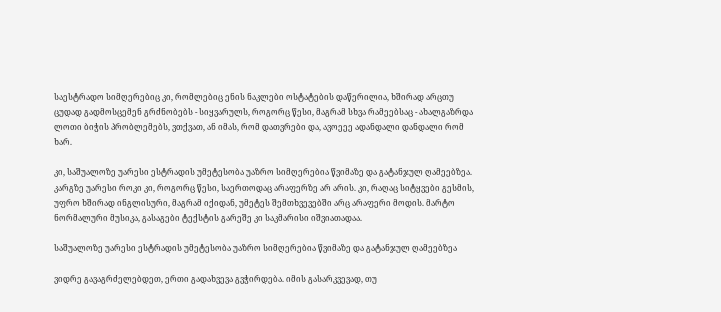საესტრადო სიმღერებიც კი, რომლებიც ენის ნაკლები ოსტატების დაწერილია, ხშირად არცთუ ცუდად გადმოსცემენ გრძნობებს - სიყვარულს, როგორც წესი, მაგრამ სხვა რამეებსაც - ახალგაზრდა ლოთი ბიჭის პრობლემებს, ვთქვათ, ან იმას, რომ დათვრები და, ავოეეე ადანდალი დანდალი რომ ხარ.

კი, საშუალოზე უარესი ესტრადის უმეტესობა უაზრო სიმღერებია წვიმაზე და გატანჯულ ღამეებზეა. კარგზე უარესი როკი კი, როგორც წესი, საერთოდაც არაფერზე არ არის. კი, რაღაც სიტყვები გესმის, უფრო ხშირად ინგლისური, მაგრამ იქიდან, უმეტეს შემთხვევებში არც არაფერი მოდის. მარტო ნორმალური მუსიკა, გასაგები ტექსტის გარეშე კი საკმარისი იშვიათადაა.

საშუალოზე უარესი ესტრადის უმეტესობა უაზრო სიმღერებია წვიმაზე და გატანჯულ ღამეებზეა

ვიდრე გავაგრძელებდეთ, ერთი გადახვევა გვჭირდება. იმის გასარკვევად, თუ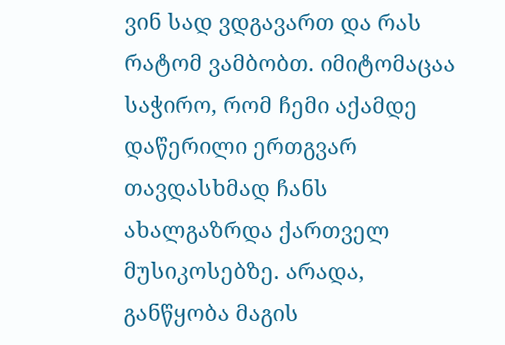ვინ სად ვდგავართ და რას რატომ ვამბობთ. იმიტომაცაა საჭირო, რომ ჩემი აქამდე დაწერილი ერთგვარ თავდასხმად ჩანს ახალგაზრდა ქართველ მუსიკოსებზე. არადა, განწყობა მაგის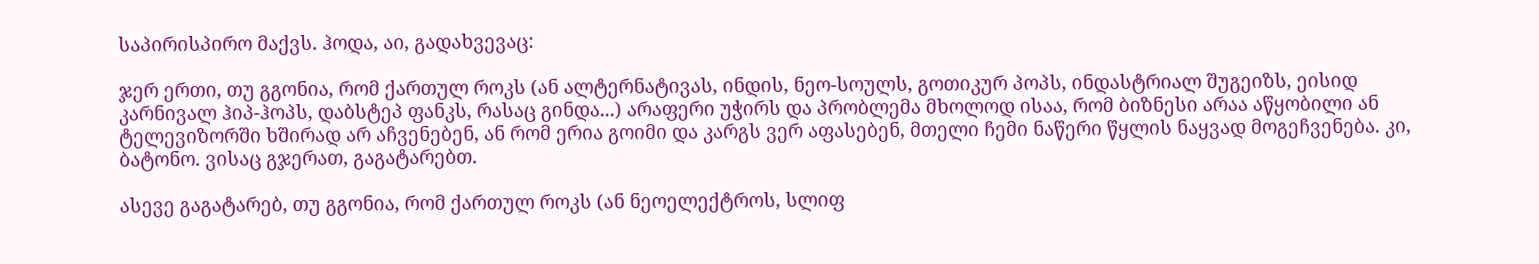საპირისპირო მაქვს. ჰოდა, აი, გადახვევაც:

ჯერ ერთი, თუ გგონია, რომ ქართულ როკს (ან ალტერნატივას, ინდის, ნეო-სოულს, გოთიკურ პოპს, ინდასტრიალ შუგეიზს, ეისიდ კარნივალ ჰიპ-ჰოპს, დაბსტეპ ფანკს, რასაც გინდა...) არაფერი უჭირს და პრობლემა მხოლოდ ისაა, რომ ბიზნესი არაა აწყობილი ან ტელევიზორში ხშირად არ აჩვენებენ, ან რომ ერია გოიმი და კარგს ვერ აფასებენ, მთელი ჩემი ნაწერი წყლის ნაყვად მოგეჩვენება. კი, ბატონო. ვისაც გჯერათ, გაგატარებთ.

ასევე გაგატარებ, თუ გგონია, რომ ქართულ როკს (ან ნეოელექტროს, სლიფ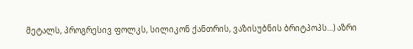მეტალს, პროგრესივ ფოლკს, სილიკონ ქანთრის, ვაზისუბნის ბრიტპოპს...) აზრი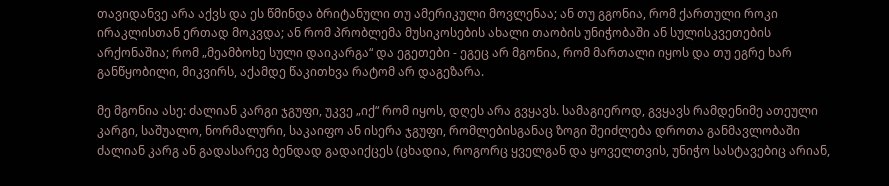თავიდანვე არა აქვს და ეს წმინდა ბრიტანული თუ ამერიკული მოვლენაა; ან თუ გგონია, რომ ქართული როკი ირაკლისთან ერთად მოკვდა; ან რომ პრობლემა მუსიკოსების ახალი თაობის უნიჭობაში ან სულისკვეთების არქონაშია; რომ „მეამბოხე სული დაიკარგა“ და ეგეთები - ეგეც არ მგონია, რომ მართალი იყოს და თუ ეგრე ხარ განწყობილი, მიკვირს, აქამდე წაკითხვა რატომ არ დაგეზარა.

მე მგონია ასე: ძალიან კარგი ჯგუფი, უკვე „იქ“ რომ იყოს, დღეს არა გვყავს. სამაგიეროდ, გვყავს რამდენიმე ათეული კარგი, საშუალო, ნორმალური, საკაიფო ან ისერა ჯგუფი, რომლებისგანაც ზოგი შეიძლება დროთა განმავლობაში ძალიან კარგ ან გადასარევ ბენდად გადაიქცეს (ცხადია, როგორც ყველგან და ყოველთვის, უნიჭო სასტავებიც არიან,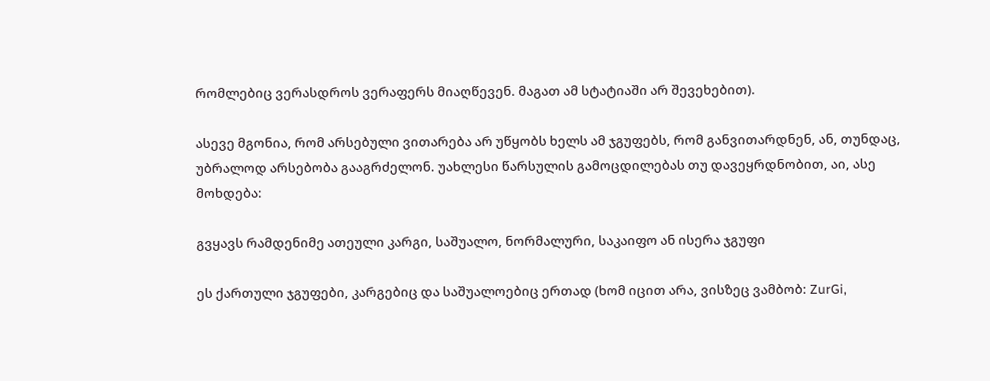რომლებიც ვერასდროს ვერაფერს მიაღწევენ. მაგათ ამ სტატიაში არ შევეხებით).

ასევე მგონია, რომ არსებული ვითარება არ უწყობს ხელს ამ ჯგუფებს, რომ განვითარდნენ, ან, თუნდაც, უბრალოდ არსებობა გააგრძელონ. უახლესი წარსულის გამოცდილებას თუ დავეყრდნობით, აი, ასე მოხდება:

გვყავს რამდენიმე ათეული კარგი, საშუალო, ნორმალური, საკაიფო ან ისერა ჯგუფი

ეს ქართული ჯგუფები, კარგებიც და საშუალოებიც ერთად (ხომ იცით არა, ვისზეც ვამბობ: ZurGi,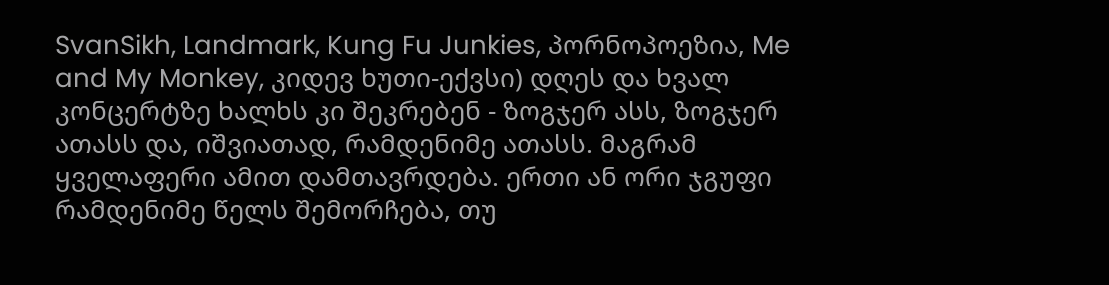SvanSikh, Landmark, Kung Fu Junkies, პორნოპოეზია, Me and My Monkey, კიდევ ხუთი-ექვსი) დღეს და ხვალ კონცერტზე ხალხს კი შეკრებენ - ზოგჯერ ასს, ზოგჯერ ათასს და, იშვიათად, რამდენიმე ათასს. მაგრამ ყველაფერი ამით დამთავრდება. ერთი ან ორი ჯგუფი რამდენიმე წელს შემორჩება, თუ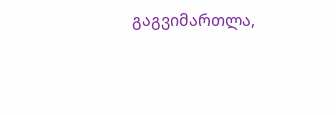გაგვიმართლა,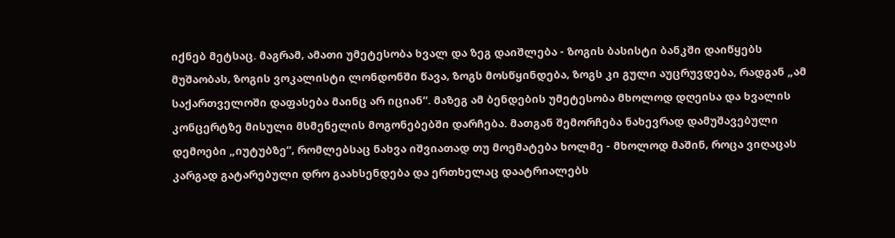იქნებ მეტსაც. მაგრამ, ამათი უმეტესობა ხვალ და ზეგ დაიშლება - ზოგის ბასისტი ბანკში დაიწყებს მუშაობას, ზოგის ვოკალისტი ლონდონში წავა, ზოგს მოსწყინდება, ზოგს კი გული აუცრუვდება, რადგან „ამ საქართველოში დაფასება მაინც არ იციან“. მაზეგ ამ ბენდების უმეტესობა მხოლოდ დღეისა და ხვალის კონცერტზე მისული მსმენელის მოგონებებში დარჩება. მათგან შემორჩება ნახევრად დამუშავებული დემოები „იუტუბზე“, რომლებსაც ნახვა იშვიათად თუ მოემატება ხოლმე - მხოლოდ მაშინ, როცა ვიღაცას კარგად გატარებული დრო გაახსენდება და ერთხელაც დაატრიალებს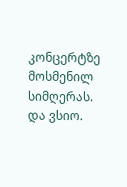კონცერტზე მოსმენილ სიმღერას. და ვსიო.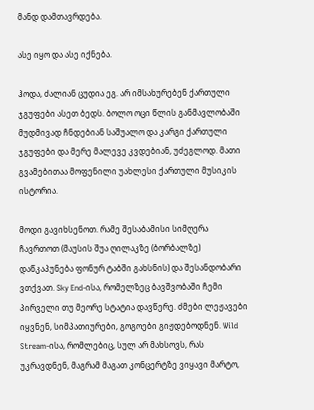მანდ დამთავრდება.

ასე იყო და ასე იქნება.

ჰოდა, ძალიან ცუდია ეგ. არ იმსახურებენ ქართული ჯგუფები ასეთ ბედს. ბოლო ოცი წლის განმავლობაში მუდმივად ჩნდებიან საშუალო და კარგი ქართული ჯგუფები და მერე მალევე კვდებიან, უძეგლოდ. მათი გვამებითაა მოფენილი უახლესი ქართული მუსიკის ისტორია.

მოდი გავიხსენოთ. რამე შესაბამისი სიმღერა ჩავრთოთ (მაუსის შუა ღილაკზე (ბორბალზე) დაწკაპუნება ფონურ ტაბში გახსნის) და შესანდობარი ვთქვათ. Sky End-ისა, რომელზეც ბავშვობაში ჩემი პირველი თუ მეორე სტატია დავწერე. ძმები ლეჟავები იყვნენ, სიმპათიურები, გოგოები გიჟდებოდნენ. Wild Stream-ისა, რომლებიც, სულ არ მახსოვს, რას უკრავდნენ, მაგრამ მაგათ კონცერტზე ვიყავი მარტო,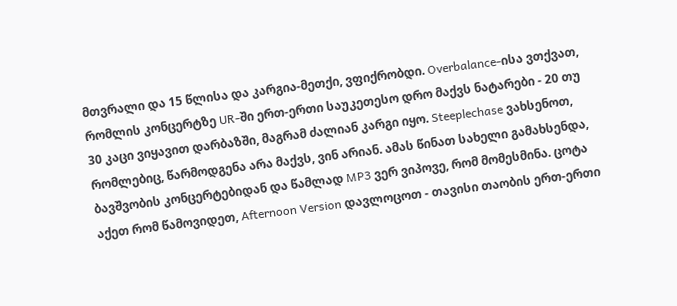მთვრალი და 15 წლისა და კარგია-მეთქი, ვფიქრობდი. Overbalance-ისა ვთქვათ, რომლის კონცერტზე UR-ში ერთ-ერთი საუკეთესო დრო მაქვს ნატარები - 20 თუ 30 კაცი ვიყავით დარბაზში, მაგრამ ძალიან კარგი იყო. Steeplechase ვახსენოთ, რომლებიც, წარმოდგენა არა მაქვს, ვინ არიან. ამას წინათ სახელი გამახსენდა, ბავშვობის კონცერტებიდან და წამლად MP3 ვერ ვიპოვე, რომ მომესმინა. ცოტა აქეთ რომ წამოვიდეთ, Afternoon Version დავლოცოთ - თავისი თაობის ერთ-ერთი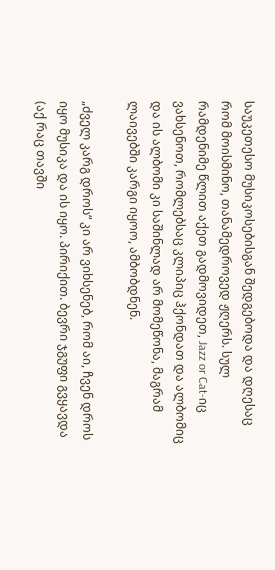საუკეთესო მუსიკოსებისგან შედგებოდა და დღესაც რომ მოისმინო, თანამედროვედ ჟღერს. სულ რამდენიმე წლით აქეთ გადმოვიდეთ, Jazz or Cat-იც ვახსენოთ, რომლებსაც კლიპიც ჰქონდათ და ალბომიც და ის ალბომი კი საშინლად არ მომეწონა, მაგრამ ლაივებში კარგი იყოო, ამბობდნენ.

„ძველ კარგ დროს“ კი არ ვიხსენებ, რომ აი, ჩვენ დროს იყო მუსიკა და ის იყო. პირიქით. ბევრი ჯგუფი გვყავდა (აქ რაც თავში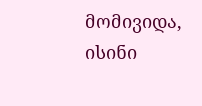მომივიდა, ისინი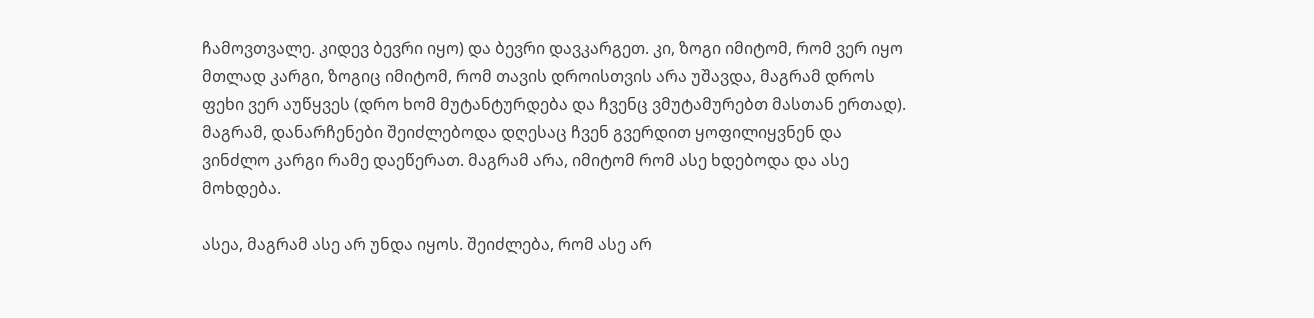ჩამოვთვალე. კიდევ ბევრი იყო) და ბევრი დავკარგეთ. კი, ზოგი იმიტომ, რომ ვერ იყო მთლად კარგი, ზოგიც იმიტომ, რომ თავის დროისთვის არა უშავდა, მაგრამ დროს ფეხი ვერ აუწყვეს (დრო ხომ მუტანტურდება და ჩვენც ვმუტამურებთ მასთან ერთად). მაგრამ, დანარჩენები შეიძლებოდა დღესაც ჩვენ გვერდით ყოფილიყვნენ და ვინძლო კარგი რამე დაეწერათ. მაგრამ არა, იმიტომ რომ ასე ხდებოდა და ასე მოხდება.

ასეა, მაგრამ ასე არ უნდა იყოს. შეიძლება, რომ ასე არ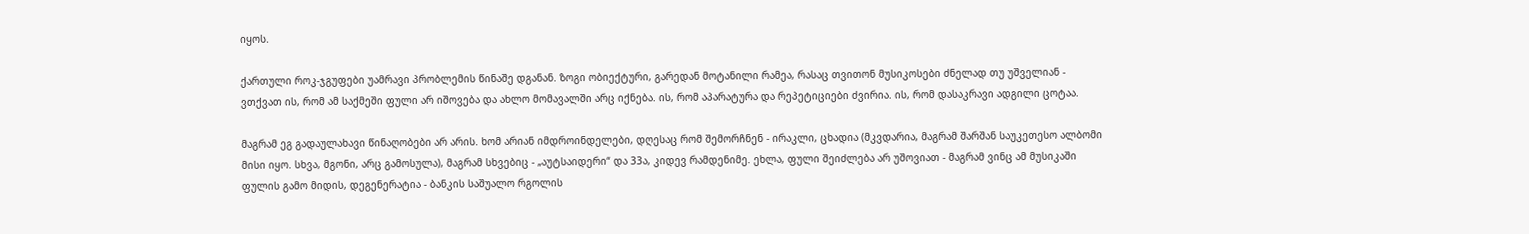იყოს.

ქართული როკ-ჯგუფები უამრავი პრობლემის წინაშე დგანან. ზოგი ობიექტური, გარედან მოტანილი რამეა, რასაც თვითონ მუსიკოსები ძნელად თუ უშველიან - ვთქვათ ის, რომ ამ საქმეში ფული არ იშოვება და ახლო მომავალში არც იქნება. ის, რომ აპარატურა და რეპეტიციები ძვირია. ის, რომ დასაკრავი ადგილი ცოტაა.

მაგრამ ეგ გადაულახავი წინაღობები არ არის. ხომ არიან იმდროინდელები, დღესაც რომ შემორჩნენ - ირაკლი, ცხადია (მკვდარია, მაგრამ შარშან საუკეთესო ალბომი მისი იყო. სხვა, მგონი, არც გამოსულა), მაგრამ სხვებიც - „აუტსაიდერი“ და 33ა, კიდევ რამდენიმე. ეხლა, ფული შეიძლება არ უშოვიათ - მაგრამ ვინც ამ მუსიკაში ფულის გამო მიდის, დეგენერატია - ბანკის საშუალო რგოლის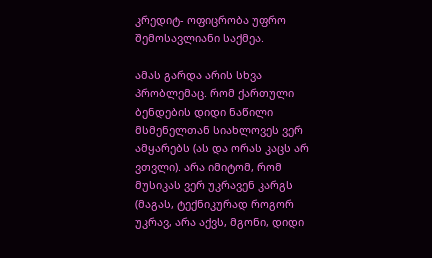კრედიტ- ოფიცრობა უფრო შემოსავლიანი საქმეა.

ამას გარდა არის სხვა პრობლემაც. რომ ქართული ბენდების დიდი ნაწილი მსმენელთან სიახლოვეს ვერ ამყარებს (ას და ორას კაცს არ ვთვლი). არა იმიტომ, რომ მუსიკას ვერ უკრავენ კარგს (მაგას, ტექნიკურად როგორ უკრავ, არა აქვს, მგონი, დიდი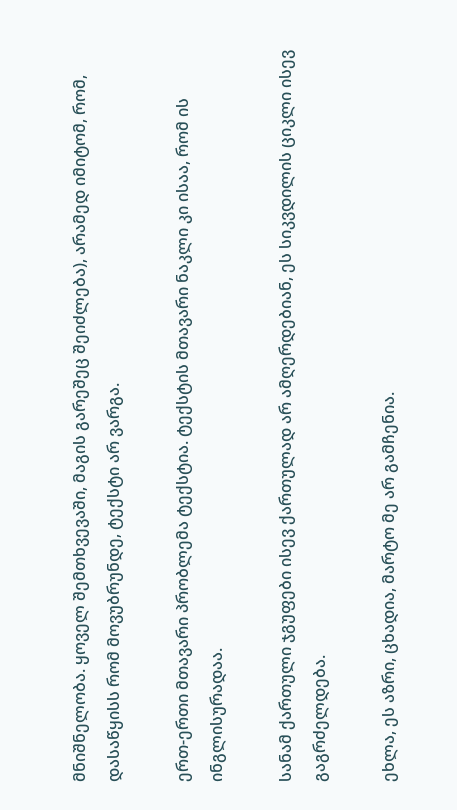მნიშნელობა. ყოველ შემთხვევაში, მაგის გარეშეც შეიძლება), არამედ იმიტომ, რომ, დასაწყისს რომ მოვუბრუნდე, ტექსტი არ ვარგა.

ერთ-ერთი მთავარი პრობლემა ტექსტია. ტექსტის მთავარი ნაკლი კი ისაა, რომ ის ინგლისურადაა.

სანამ ქართული ჯგუფები ისევ ქართულად არ ამღერდებიან, ეს სიკვდილის ციკლი ისევ გაგრძელდება.

ეხლა, ეს აზრი, ცხადია, მარტო მე არ გამჩენია.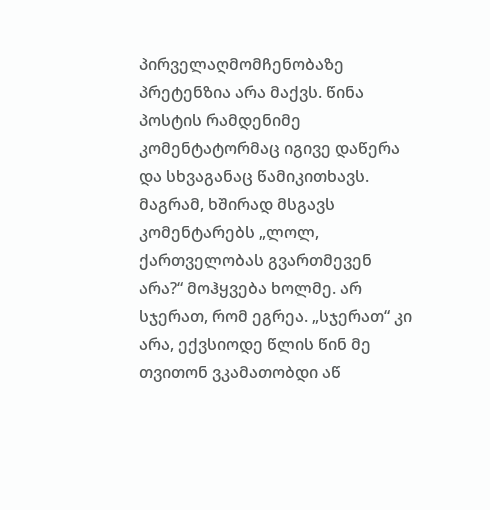პირველაღმომჩენობაზე პრეტენზია არა მაქვს. წინა პოსტის რამდენიმე კომენტატორმაც იგივე დაწერა და სხვაგანაც წამიკითხავს. მაგრამ, ხშირად მსგავს კომენტარებს „ლოლ, ქართველობას გვართმევენ არა?“ მოჰყვება ხოლმე. არ სჯერათ, რომ ეგრეა. „სჯერათ“ კი არა, ექვსიოდე წლის წინ მე თვითონ ვკამათობდი აწ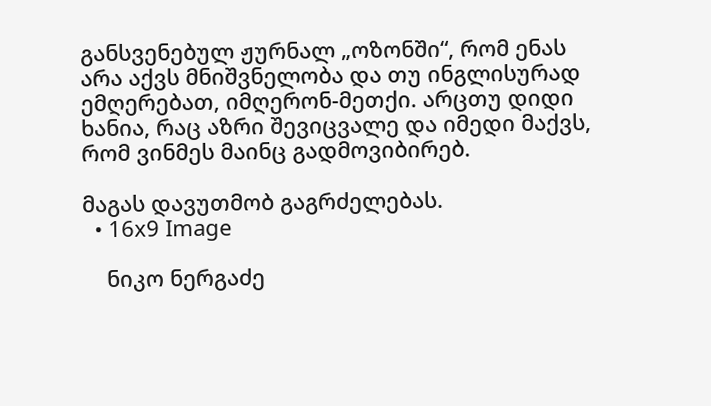განსვენებულ ჟურნალ „ოზონში“, რომ ენას არა აქვს მნიშვნელობა და თუ ინგლისურად ემღერებათ, იმღერონ-მეთქი. არცთუ დიდი ხანია, რაც აზრი შევიცვალე და იმედი მაქვს, რომ ვინმეს მაინც გადმოვიბირებ.

მაგას დავუთმობ გაგრძელებას.
  • 16x9 Image

    ნიკო ნერგაძე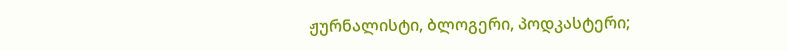ჟურნალისტი, ბლოგერი, პოდკასტერი;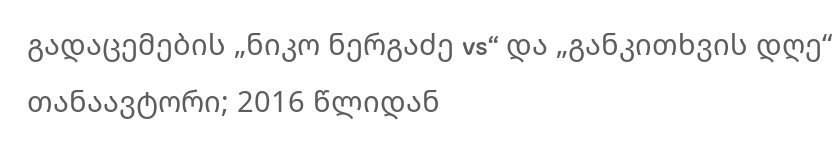გადაცემების „ნიკო ნერგაძე vs“ და „განკითხვის დღე“ თანაავტორი; 2016 წლიდან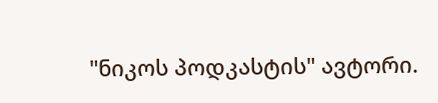"ნიკოს პოდკასტის" ავტორი.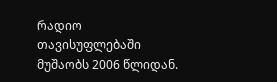რადიო თავისუფლებაში მუშაობს 2006 წლიდან.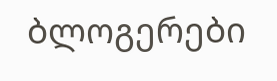ბლოგერები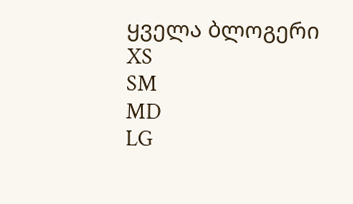ყველა ბლოგერი
XS
SM
MD
LG